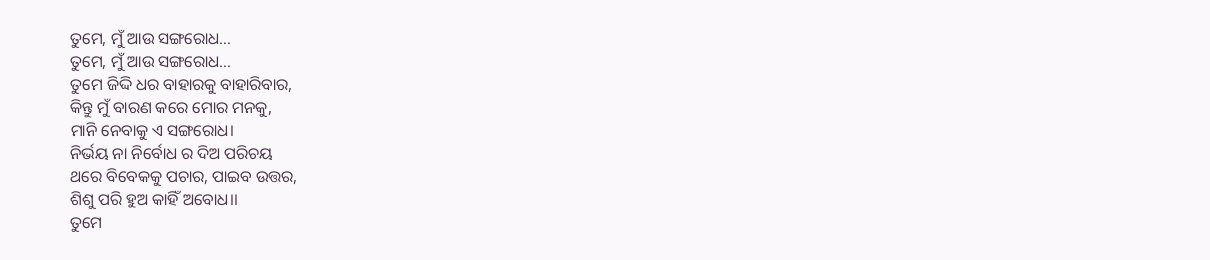ତୁମେ, ମୁଁ ଆଉ ସଙ୍ଗରୋଧ...
ତୁମେ, ମୁଁ ଆଉ ସଙ୍ଗରୋଧ...
ତୁମେ ଜିଦ୍ଦି ଧର ବାହାରକୁ ବାହାରିବାର,
କିନ୍ତୁ ମୁଁ ବାରଣ କରେ ମୋର ମନକୁ,
ମାନି ନେବାକୁ ଏ ସଙ୍ଗରୋଧ।
ନିର୍ଭୟ ନା ନିର୍ବୋଧ ର ଦିଅ ପରିଚୟ
ଥରେ ବିବେକକୁ ପଚାର, ପାଇବ ଉତ୍ତର,
ଶିଶୁ ପରି ହୁଅ କାହିଁ ଅବୋଧ।।
ତୁମେ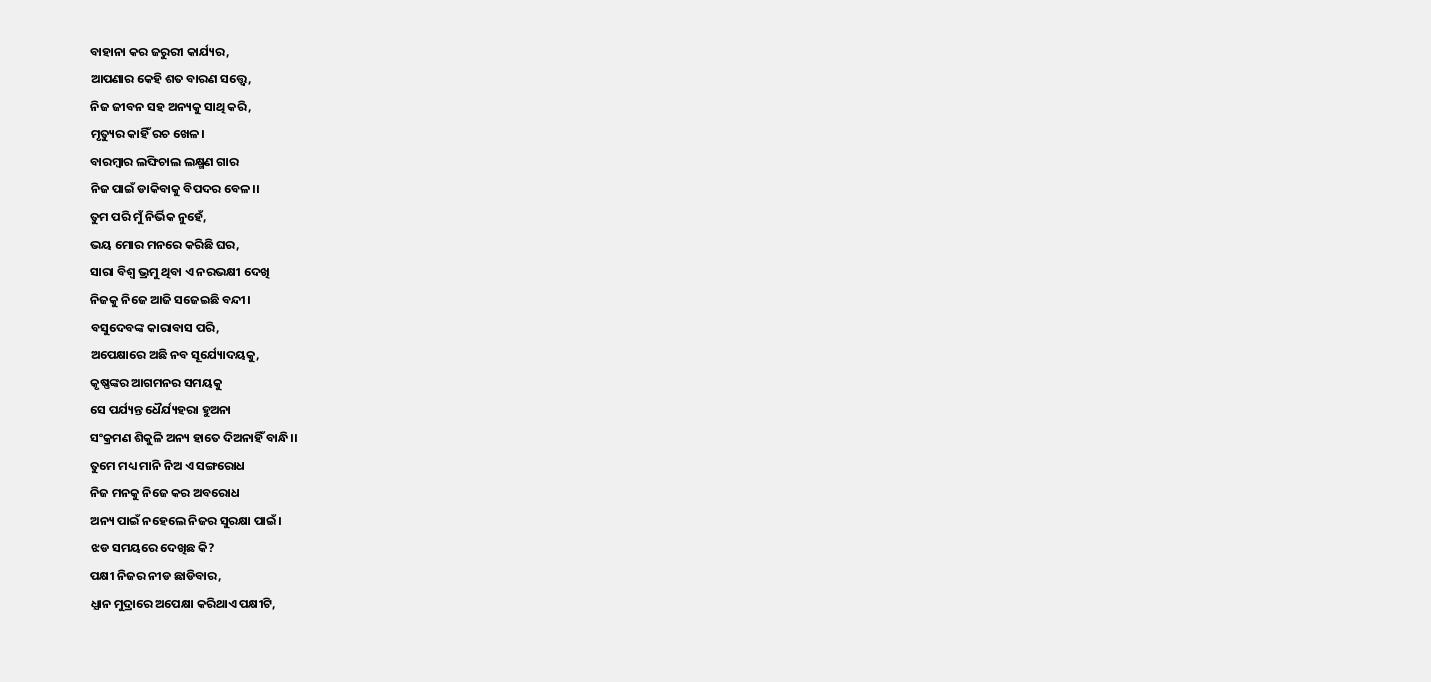ବାହାନା କର ଜରୁରୀ କାର୍ଯ୍ୟର,
ଆପଣାର କେହି ଶତ ବାରଣ ସତ୍ତ୍ୱେ,
ନିଜ ଜୀବନ ସହ ଅନ୍ୟକୁ ସାଥି କରି,
ମୃତ୍ୟୁର କାହିଁ ରଚ ଖେଳ।
ବାରମ୍ବାର ଲଙ୍ଘିଚାଲ ଲକ୍ଷ୍ମଣ ଗାର
ନିଜ ପାଇଁ ଡାକିବାକୁ ବିପଦର ବେଳ।।
ତୁମ ପରି ମୁଁ ନିର୍ଭିକ ନୁହେଁ,
ଭୟ ମୋର ମନରେ କରିଛି ଘର,
ସାରା ବିଶ୍ୱ ଭ୍ରମୁ ଥିବା ଏ ନରଭକ୍ଷୀ ଦେଖି
ନିଜକୁ ନିଜେ ଆଜି ସଜେଇଛି ବନ୍ଦୀ।
ବସୁଦେବଙ୍କ କାରାବାସ ପରି,
ଅପେକ୍ଷାରେ ଅଛି ନବ ସୂର୍ଯ୍ୟୋଦୟକୁ,
କୃଷ୍ଣଙ୍କର ଆଗମନର ସମୟକୁ
ସେ ପର୍ଯ୍ୟନ୍ତ ଧୈର୍ଯ୍ୟହରା ହୁଅନା
ସଂକ୍ରମଣ ଶିକୁଳି ଅନ୍ୟ ହାତେ ଦିଅନାହିଁ ବାନ୍ଧି।।
ତୁମେ ମଧ୍ୟ ମାନି ନିଅ ଏ ସଙ୍ଗରୋଧ
ନିଜ ମନକୁ ନିଜେ କର ଅବରୋଧ
ଅନ୍ୟ ପାଇଁ ନହେଲେ ନିଜର ସୁରକ୍ଷା ପାଇଁ।
ଝଡ ସମୟରେ ଦେଖିଛ କି?
ପକ୍ଷୀ ନିଜର ନୀଡ ଛାଡିବାର,
ଧ୍ଯାନ ମୁଦ୍ରାରେ ଅପେକ୍ଷା କରିଥାଏ ପକ୍ଷୀଟି,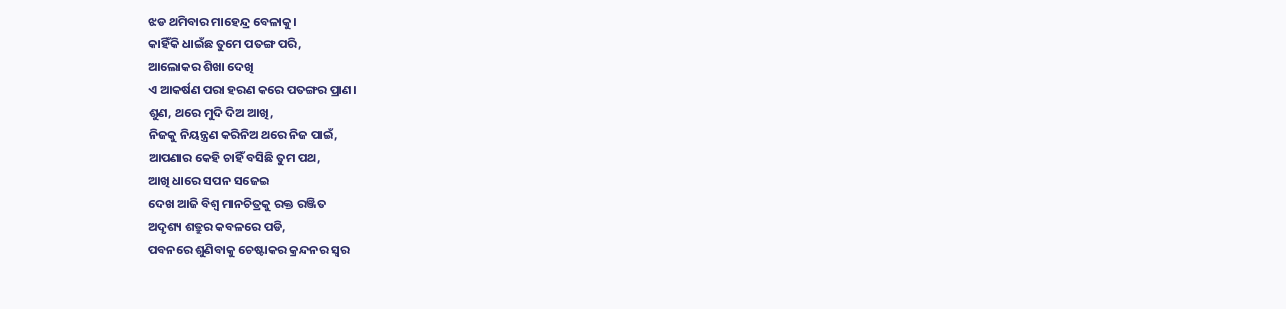ଝଡ ଥମିବାର ମାହେନ୍ଦ୍ର ବେଳାକୁ।
କାହିଁକି ଧାଇଁଛ ତୁମେ ପତଙ୍ଗ ପରି,
ଆଲୋକର ଶିଖା ଦେଖି
ଏ ଆକର୍ଷଣ ପରା ହରଣ କରେ ପତଙ୍ଗର ପ୍ରାଣ।
ଶୁଣ, ଥରେ ମୁଦି ଦିଅ ଆଖି,
ନିଜକୁ ନିୟନ୍ତ୍ରଣ କରିନିଅ ଥରେ ନିଜ ପାଇଁ,
ଆପଣାର କେହି ଚାହିଁ ବସିଛି ତୁମ ପଥ,
ଆଖି ଧାରେ ସପନ ସଜେଇ
ଦେଖ ଆଜି ବିଶ୍ବ ମାନଚିତ୍ରକୁ ରକ୍ତ ରଞ୍ଜିତ
ଅଦୃଶ୍ୟ ଶତ୍ରୁର କବଳରେ ପଡି,
ପବନରେ ଶୁଣିବାକୁ ଚେଷ୍ଟାକର କ୍ରନ୍ଦନର ସ୍ବର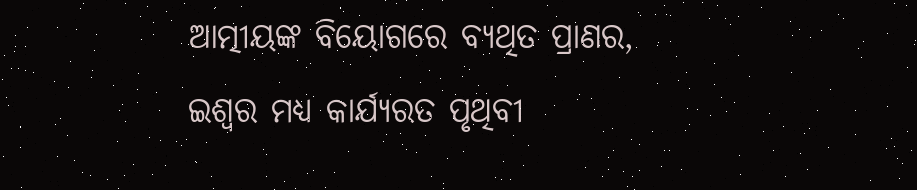ଆତ୍ମୀୟଙ୍କ ବିୟୋଗରେ ବ୍ଯଥିତ ପ୍ରାଣର,
ଇଶ୍ବର ମଧ୍ଯ କାର୍ଯ୍ୟରତ ପୃଥିବୀ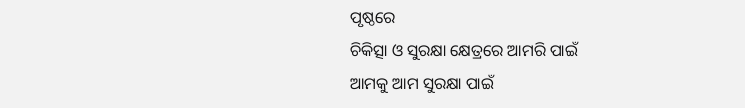ପୃଷ୍ଠରେ
ଚିକିତ୍ସା ଓ ସୁରକ୍ଷା କ୍ଷେତ୍ରରେ ଆମରି ପାଇଁ
ଆମକୁ ଆମ ସୁରକ୍ଷା ପାଇଁ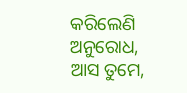କରିଲେଣି ଅନୁରୋଧ,
ଆସ ତୁମେ,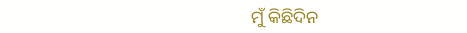ମୁଁ କିଛିଦିନ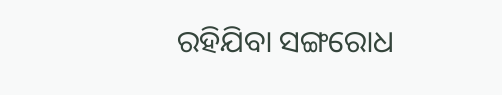ରହିଯିବା ସଙ୍ଗରୋଧ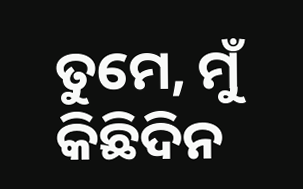ତୁମେ, ମୁଁ କିଛିଦିନ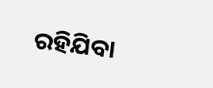ରହିଯିବା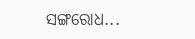ସଙ୍ଗରୋଧ...